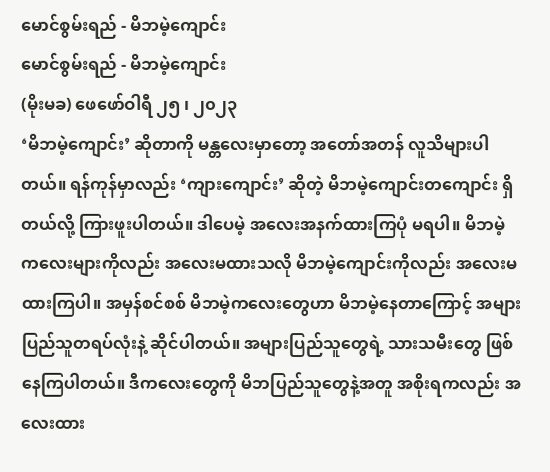မောင်စွမ်းရည် - မိဘမဲ့ကျောင်း
မောင်စွမ်းရည် - မိဘမဲ့ကျောင်း
(မိုးမခ) ဖေဖော်ဝါရီ ၂၅ ၊ ၂၀၂၃
‘မိဘမဲ့ကျောင်း’ ဆိုတာကို မန္တလေးမှာတော့ အတော်အတန် လူသိများပါတယ်။ ရန်ကုန်မှာလည်း ‘ကျားကျောင်း’ ဆိုတဲ့ မိဘမဲ့ကျောင်းတကျောင်း ရှိတယ်လို့ ကြားဖူးပါတယ်။ ဒါပေမဲ့ အလေးအနက်ထားကြပုံ မရပါ။ မိဘမဲ့ကလေးများကိုလည်း အလေးမထားသလို မိဘမဲ့ကျောင်းကိုလည်း အလေးမထားကြပါ။ အမှန်စင်စစ် မိဘမဲ့ကလေးတွေဟာ မိဘမဲ့နေတာကြောင့် အများပြည်သူတရပ်လုံးနဲ့ ဆိုင်ပါတယ်။ အများပြည်သူတွေရဲ့ သားသမီးတွေ ဖြစ်နေကြပါတယ်။ ဒီကလေးတွေကို မိဘပြည်သူတွေနဲ့အတူ အစိုးရကလည်း အလေးထား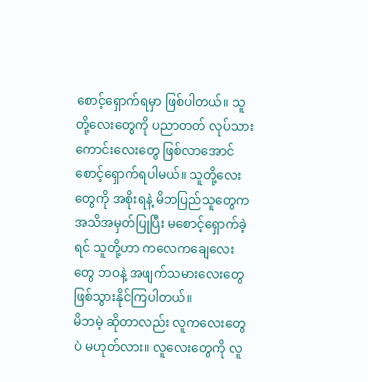စောင့်ရှောက်ရမှာ ဖြစ်ပါတယ်။ သူတို့လေးတွေကို ပညာတတ် လုပ်သားကောင်းလေးတွေ ဖြစ်လာအောင် စောင့်ရှောက်ရပါမယ်။ သူတို့လေးတွေကို အစိုးရနဲ့ မိဘပြည်သူတွေက အသိအမှတ်ပြုပြီး မစောင့်ရှောက်ခဲ့ရင် သူတို့ဟာ ကလေကချေလေးတွေ ဘဝနဲ့ အဖျက်သမားလေးတွေ ဖြစ်သွားနိုင်ကြပါတယ်။
မိဘမဲ့ ဆိုတာလည်း လူကလေးတွေပဲ မဟုတ်လား။ လူလေးတွေကို လူ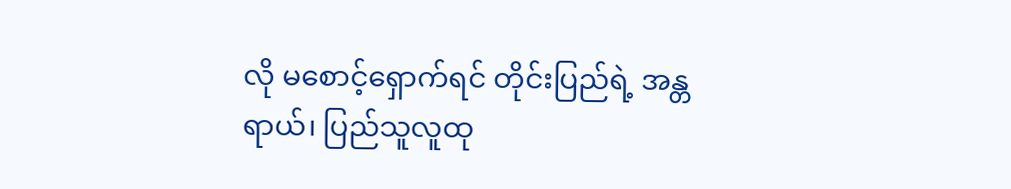လို မစောင့်ရှောက်ရင် တိုင်းပြည်ရဲ့ အန္တရာယ်၊ ပြည်သူလူထု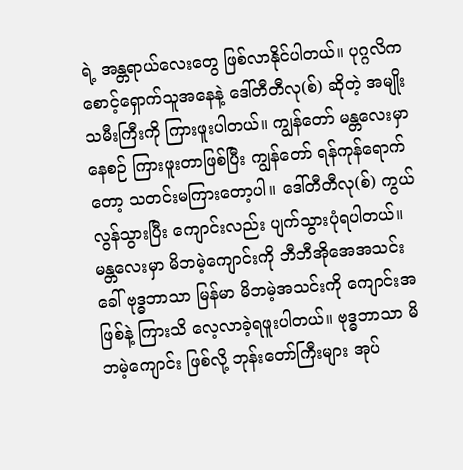ရဲ့ အန္တရာယ်လေးတွေ ဖြစ်လာနိုင်ပါတယ်။ ပုဂ္ဂလိကစောင့်ရှောက်သူအနေနဲ့ ဒေါ်တီတီလု(စ်) ဆိုတဲ့ အမျိုးသမီးကြီးကို ကြားဖူးပါတယ်။ ကျွန်တော် မန္တလေးမှာ နေစဉ် ကြားဖူးတာဖြစ်ပြီး ကျွန်တော် ရန်ကုန်ရောက်တော့ သတင်းမကြားတော့ပါ။ ဒေါ်တီတီလု(စ်) ကွယ်လွန်သွားပြီး ကျောင်းလည်း ပျက်သွားပုံရပါတယ်။ မန္တလေးမှာ မိဘမဲ့ကျောင်းကို ဘီဘီအိုအေအသင်း ခေါ် ဗုဒ္ဓဘာသာ မြန်မာ မိဘမဲ့အသင်းကို ကျောင်းအဖြစ်နဲ့ ကြားသိ လေ့လာခဲ့ရဖူးပါတယ်။ ဗုဒ္ဓဘာသာ မိဘမဲ့ကျောင်း ဖြစ်လို့ ဘုန်းတော်ကြီးများ အုပ်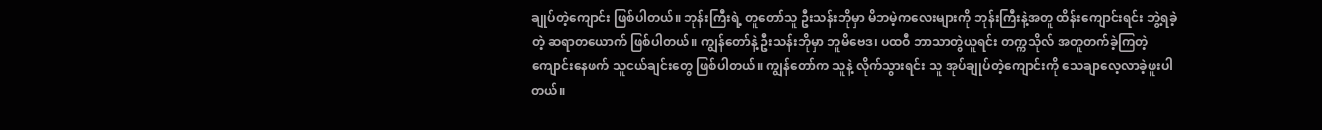ချုပ်တဲ့ကျောင်း ဖြစ်ပါတယ်။ ဘုန်းကြီးရဲ့ တူတော်သူ ဦးသန်းဘိုမှာ မိဘမဲ့ကလေးများကို ဘုန်းကြီးနဲ့အတူ ထိန်းကျောင်းရင်း ဘွဲ့ရခဲ့တဲ့ ဆရာတယောက် ဖြစ်ပါတယ်။ ကျွန်တော်နဲ့ ဦးသန်းဘိုမှာ ဘူမိဗေဒ၊ ပထဝီ ဘာသာတွဲယူရင်း တက္ကသိုလ် အတူတက်ခဲ့ကြတဲ့ ကျောင်းနေဖက် သူငယ်ချင်းတွေ ဖြစ်ပါတယ်။ ကျွန်တော်က သူနဲ့ လိုက်သွားရင်း သူ အုပ်ချုပ်တဲ့ကျောင်းကို သေချာလေ့လာခဲ့ဖူးပါတယ်။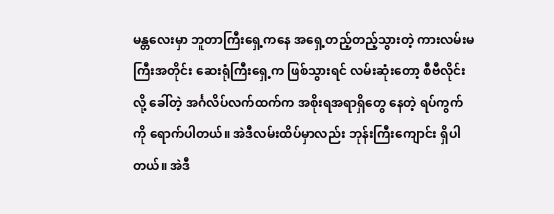မန္တလေးမှာ ဘူတာကြီးရှေ့ကနေ အရှေ့တည့်တည့်သွားတဲ့ ကားလမ်းမကြီးအတိုင်း ဆေးရုံကြီးရှေ့က ဖြစ်သွားရင် လမ်းဆုံးတော့ စီဗီလိုင်းလို့ ခေါ်တဲ့ အင်္ဂလိပ်လက်ထက်က အစိုးရအရာရှိတွေ နေတဲ့ ရပ်ကွက်ကို ရောက်ပါတယ်။ အဲဒီလမ်းထိပ်မှာလည်း ဘုန်းကြီးကျောင်း ရှိပါတယ်။ အဲဒီ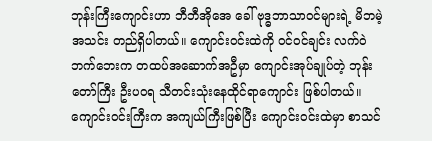ဘုန်းကြီးကျောင်းဟာ ဘီဘီအိုအေ ခေါ် ဗုဒ္ဓဘာသာဝင်များရဲ့ မိဘမဲ့အသင်း တည်ရှိပါတယ်။ ကျောင်းဝင်းထဲကို ဝင်ဝင်ချင်း လက်ဝဲဘက်ဘေးက တထပ်အဆောက်အဦမှာ ကျောင်းအုပ်ချုပ်တဲ့ ဘုန်းတော်ကြီး ဦးပဝရ သီတင်းသုံးနေထိုင်ရာကျောင်း ဖြစ်ပါတယ်။ ကျောင်းဝင်းကြီးက အကျယ်ကြီးဖြစ်ပြီး ကျောင်းဝင်းထဲမှာ စာသင်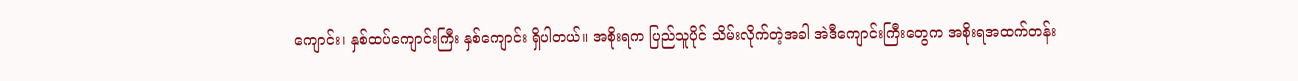ကျောင်း၊ နှစ်ထပ်ကျောင်းကြီး နှစ်ကျောင်း ရှိပါတယ်။ အစိုးရက ပြည်သူပိုင် သိမ်းလိုက်တဲ့အခါ အဲဒီကျောင်းကြီးတွေက အစိုးရအထက်တန်း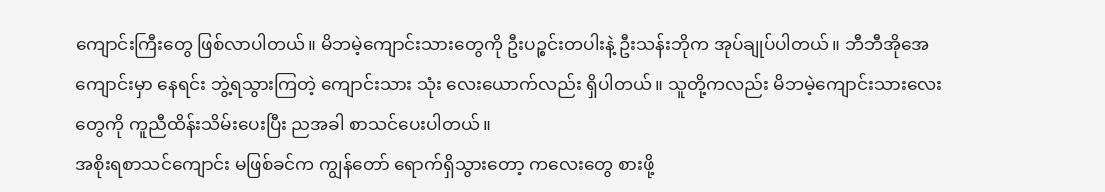ကျောင်းကြီးတွေ ဖြစ်လာပါတယ်။ မိဘမဲ့ကျောင်းသားတွေကို ဦးပဉ္စင်းတပါးနဲ့ ဦးသန်းဘိုက အုပ်ချုပ်ပါတယ်။ ဘီဘီအိုအေကျောင်းမှာ နေရင်း ဘွဲ့ရသွားကြတဲ့ ကျောင်းသား သုံး လေးယောက်လည်း ရှိပါတယ်။ သူတို့ကလည်း မိဘမဲ့ကျောင်းသားလေးတွေကို ကူညီထိန်းသိမ်းပေးပြီး ညအခါ စာသင်ပေးပါတယ်။
အစိုးရစာသင်ကျောင်း မဖြစ်ခင်က ကျွန်တော် ရောက်ရှိသွားတော့ ကလေးတွေ စားဖို့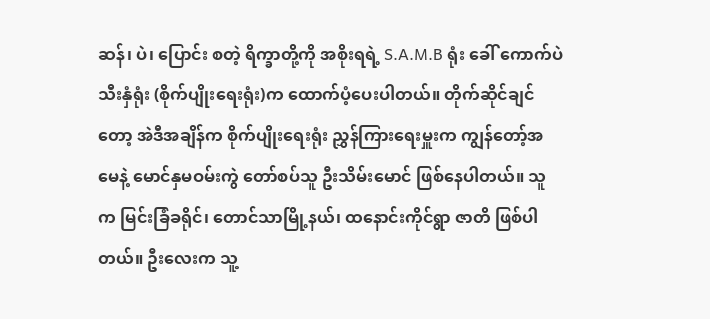ဆန်၊ ပဲ၊ ပြောင်း စတဲ့ ရိက္ခာတို့ကို အစိုးရရဲ့ S.A.M.B ရုံး ခေါ် ကောက်ပဲသီးနှံရုံး (စိုက်ပျိုးရေးရုံး)က ထောက်ပံ့ပေးပါတယ်။ တိုက်ဆိုင်ချင်တော့ အဲဒီအချိန်က စိုက်ပျိုးရေးရုံး ညွှန်ကြားရေးမှူးက ကျွန်တော့်အမေနဲ့ မောင်နှမဝမ်းကွဲ တော်စပ်သူ ဦးသိမ်းမောင် ဖြစ်နေပါတယ်။ သူက မြင်းခြံခရိုင်၊ တောင်သာမြို့နယ်၊ ထနောင်းကိုင်ရွာ ဇာတိ ဖြစ်ပါတယ်။ ဦးလေးက သူ့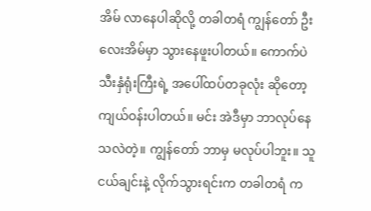အိမ် လာနေပါဆိုလို့ တခါတရံ ကျွန်တော် ဦးလေးအိမ်မှာ သွားနေဖူးပါတယ်။ ကောက်ပဲသီးနှံရုံးကြီးရဲ့ အပေါ်ထပ်တခုလုံး ဆိုတော့ ကျယ်ဝန်းပါတယ်။ မင်း အဲဒီမှာ ဘာလုပ်နေသလဲတဲ့။ ကျွန်တော် ဘာမှ မလုပ်ပါဘူး။ သူငယ်ချင်းနဲ့ လိုက်သွားရင်းက တခါတရံ က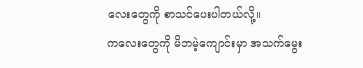လေးတွေကို စာသင်ပေးပါတယ်လို့။
ကလေးတွေကို မိဘမဲ့ကျောင်းမှာ အသက်မွေး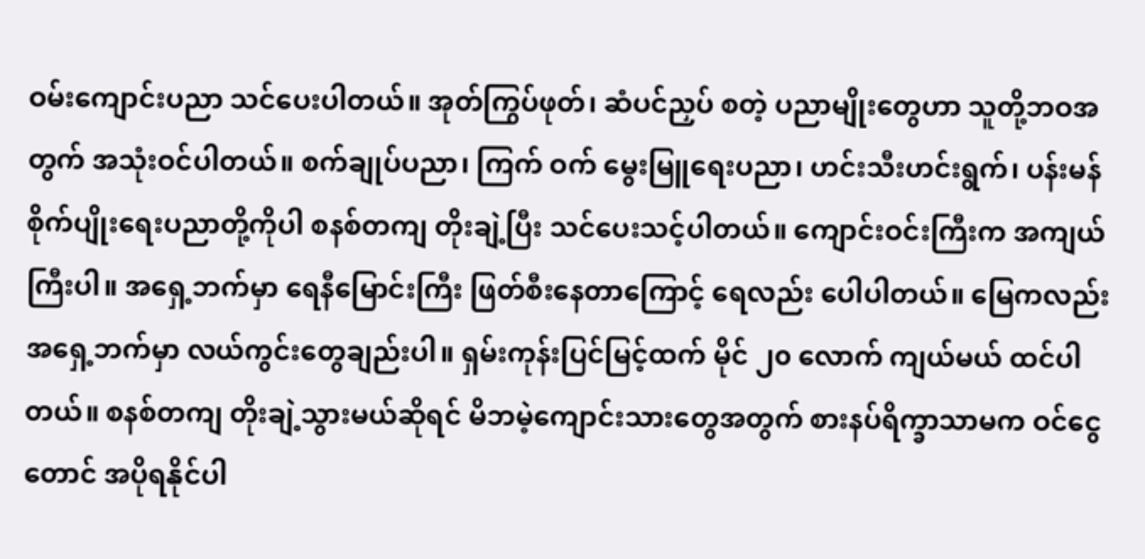ဝမ်းကျောင်းပညာ သင်ပေးပါတယ်။ အုတ်ကြွပ်ဖုတ်၊ ဆံပင်ညှပ် စတဲ့ ပညာမျိုးတွေဟာ သူတို့ဘဝအတွက် အသုံးဝင်ပါတယ်။ စက်ချုပ်ပညာ၊ ကြက် ဝက် မွေးမြူရေးပညာ၊ ဟင်းသီးဟင်းရွက်၊ ပန်းမန်စိုက်ပျိုးရေးပညာတို့ကိုပါ စနစ်တကျ တိုးချဲ့ပြီး သင်ပေးသင့်ပါတယ်။ ကျောင်းဝင်းကြီးက အကျယ်ကြီးပါ။ အရှေ့ဘက်မှာ ရေနီမြောင်းကြီး ဖြတ်စီးနေတာကြောင့် ရေလည်း ပေါပါတယ်။ မြေကလည်း အရှေ့ဘက်မှာ လယ်ကွင်းတွေချည်းပါ။ ရှမ်းကုန်းပြင်မြင့်ထက် မိုင် ၂၀ လောက် ကျယ်မယ် ထင်ပါတယ်။ စနစ်တကျ တိုးချဲ့သွားမယ်ဆိုရင် မိဘမဲ့ကျောင်းသားတွေအတွက် စားနပ်ရိက္ခာသာမက ဝင်ငွေတောင် အပိုရနိုင်ပါ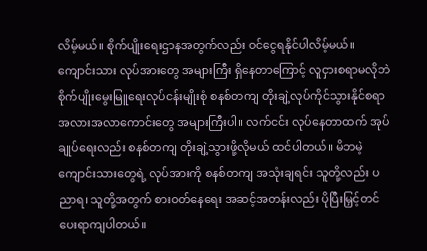လိမ့်မယ်။ စိုက်ပျိုးရေးဌာနအတွက်လည်း ဝင်ငွေရနိုင်ပါလိမ့်မယ်။
ကျောင်းသား လုပ်အားတွေ အများကြီး ရှိနေတာကြောင့် လူငှားစရာမလိုဘဲ စိုက်ပျိုးမွေးမြူရေးလုပ်ငန်းမျိုးစုံ စနစ်တကျ တိုးချဲ့လုပ်ကိုင်သွားနိုင်စရာ အလားအလာကောင်းတွေ အများကြီးပါ။ လက်ငင်း လုပ်နေတာထက် အုပ်ချုပ်ရေးလည်း စနစ်တကျ တိုးချဲ့သွားဖို့လိုမယ် ထင်ပါတယ်။ မိဘမဲ့ ကျောင်းသားတွေရဲ့ လုပ်အားကို စနစ်တကျ အသုံးချရင်း သူတို့လည်း ပညာရ၊ သူတို့အတွက် စားဝတ်နေရေး အဆင့်အတန်းလည်း ပိုပြီးမြှင့်တင်ပေးရာကျပါတယ်။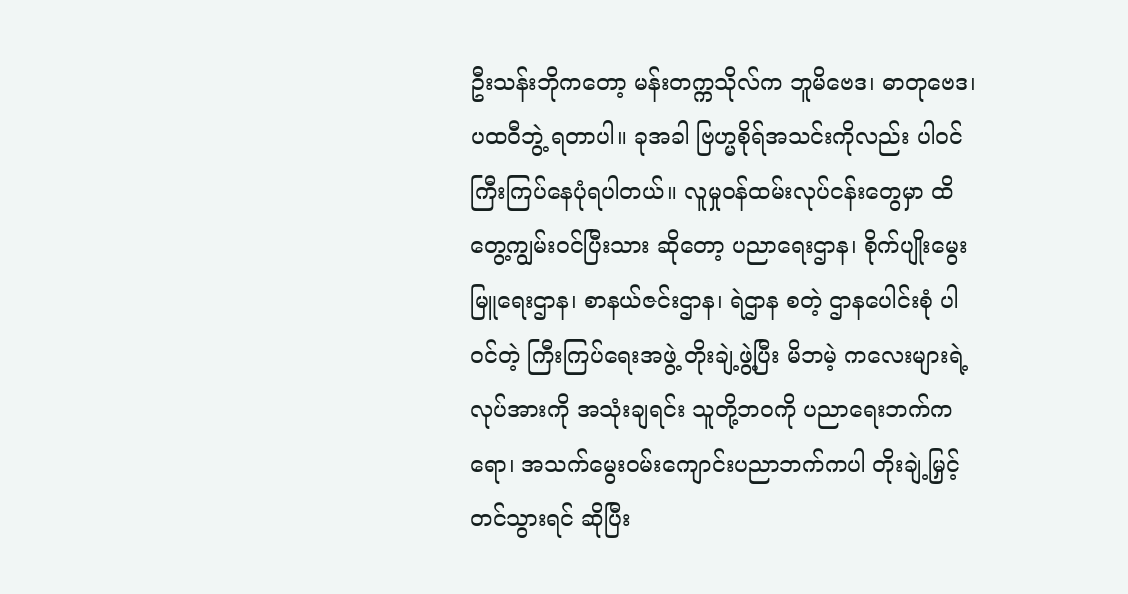ဦးသန်းဘိုကတော့ မန်းတက္ကသိုလ်က ဘူမိဗေဒ၊ ဓာတုဗေဒ၊ ပထဝီဘွဲ့ ရတာပါ။ ခုအခါ ဗြဟ္မစိုရ်အသင်းကိုလည်း ပါဝင်ကြီးကြပ်နေပုံရပါတယ်။ လူမှုဝန်ထမ်းလုပ်ငန်းတွေမှာ ထိတွေ့ကျွမ်းဝင်ပြီးသား ဆိုတော့ ပညာရေးဌာန၊ စိုက်ပျိုးမွေးမြူရေးဌာန၊ စာနယ်ဇင်းဌာန၊ ရဲဌာန စတဲ့ ဌာနပေါင်းစုံ ပါဝင်တဲ့ ကြီးကြပ်ရေးအဖွဲ့ တိုးချဲ့ဖွဲ့ပြီး မိဘမဲ့ ကလေးများရဲ့ လုပ်အားကို အသုံးချရင်း သူတို့ဘဝကို ပညာရေးဘက်ကရော၊ အသက်မွေးဝမ်းကျောင်းပညာဘက်ကပါ တိုးချဲ့မြှင့်တင်သွားရင် ဆိုပြီး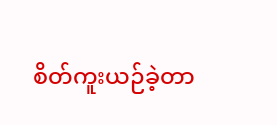စိတ်ကူးယဉ်ခဲ့တာ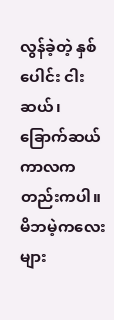လွန်ခဲ့တဲ့ နှစ်ပေါင်း ငါးဆယ်၊ ခြောက်ဆယ် ကာလကတည်းကပါ။ မိဘမဲ့ကလေးများ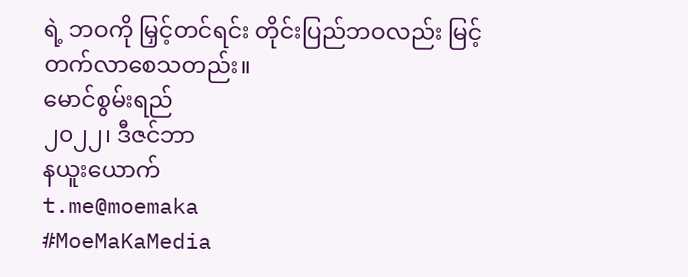ရဲ့ ဘဝကို မြှင့်တင်ရင်း တိုင်းပြည်ဘဝလည်း မြင့်တက်လာစေသတည်း။
မောင်စွမ်းရည်
၂၀၂၂၊ ဒီဇင်ဘာ
နယူးယောက်
t.me@moemaka
#MoeMaKaMedia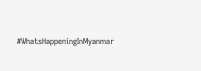#WhatsHappeningInMyanmar